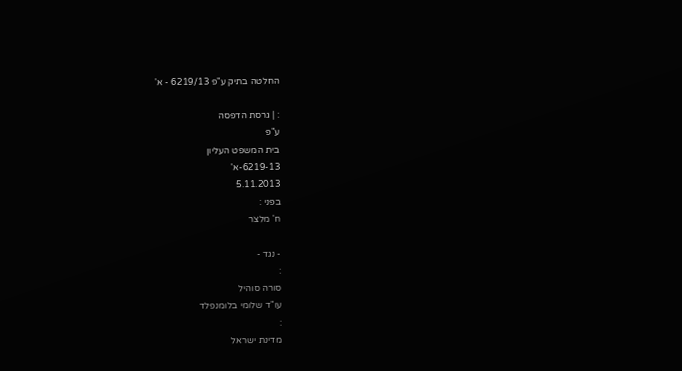החלטה בתיק ע"פ 6219/13 - א'

: | גרסת הדפסה
ע"פ
בית המשפט העליון
6219-13-א'
5.11.2013
בפני :
ח' מלצר

- נגד -
:
סורה סוהיל
עו"ד שלומי בלומנפלד
:
מדינת ישראל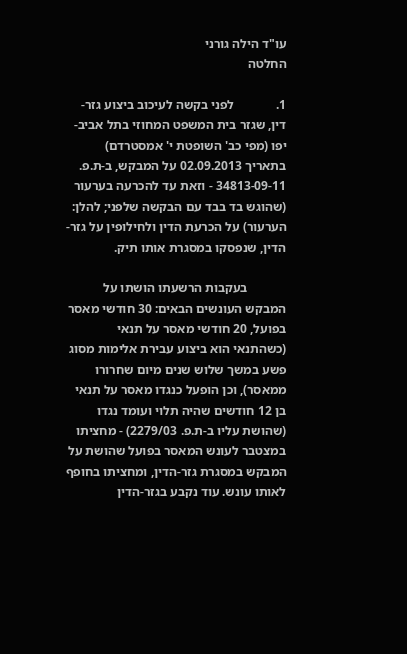עו"ד הילה גורני
החלטה

1.             לפני בקשה לעיכוב ביצוע גזר-דין, שגזר בית המשפט המחוזי בתל אביב-יפו (מפי כב' השופטת י' אמסטרדם) בתאריך 02.09.2013 על המבקש, ב-ת.פ. 34813-09-11 - וזאת עד להכרעה בערעור (שהוגש בד בבד עם הבקשה שלפני; להלן: הערעור) על הכרעת הדין ולחילופין על גזר-הדין, שנפסקו במסגרת אותו תיק.

            בעקבות הרשעתו הושתו על המבקש העונשים הבאים: 30 חודשי מאסר בפועל, 20 חודשי מאסר על תנאי (כשהתנאי הוא ביצוע עבירת אלימות מסוג פשע במשך שלוש שנים מיום שחרורו ממאסר), וכן הופעל כנגדו מאסר על תנאי בן 12 חודשים שהיה תלוי ועומד נגדו (שהושת עליו ב-ת.פ. 2279/03) - מחציתו במצטבר לעונש המאסר בפועל שהושת על המבקש במסגרת גזר-הדין, ומחציתו בחופף לאותו עונש. עוד נקבע בגזר-הדין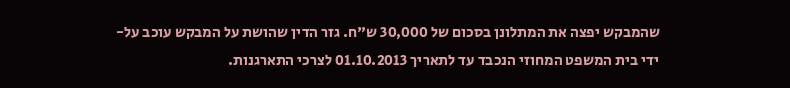שהמבקש יפצה את המתלונן בסכום של 30,000 ש"ח. גזר הדין שהושת על המבקש עוכב על-ידי בית המשפט המחוזי הנכבד עד לתאריך 01.10.2013 לצרכי התארגנות.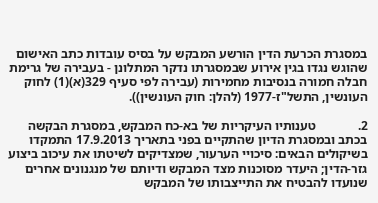במסגרת הכרעת הדין הורשע המבקש על בסיס עובדות כתב האישום שהוגש נגדו בגין אירוע שבמסגרתו נדקר המתלונן - בעבירה של גרימת חבלה חמורה בנסיבות מחמירות (עבירה לפי סעיף 329(א)(1) לחוק העונשין, התשל"ז-1977 (להלן: חוק העונשין)).

2.             טענותיו העיקריות של בא-כח המבקש, במסגרת הבקשה בכתב ובמסגרת הדיון שהתקיים בפני בתאריך 17.9.2013 התמקדו בשיקולים הבאים: סיכויי הערעור, שמצדיקים לשיטתו את עיכוב ביצוע גזר-הדין; היעדר מסוכנות מצד המבקש ודיותם של מנגנונים אחרים שנועדו להבטיח את התייצבותו של המבקש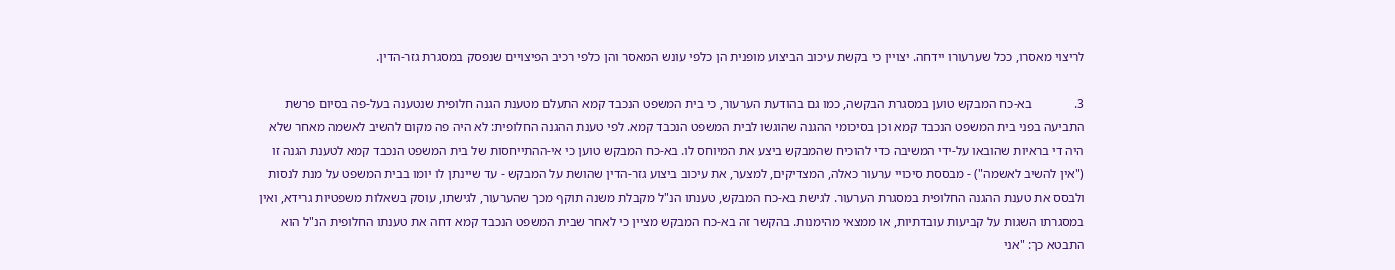לריצוי מאסרו, ככל שערעורו יידחה. יצויין כי בקשת עיכוב הביצוע מופנית הן כלפי עונש המאסר והן כלפי רכיב הפיצויים שנפסק במסגרת גזר-הדין.

3.             בא-כח המבקש טוען במסגרת הבקשה, כמו גם בהודעת הערעור, כי בית המשפט הנכבד קמא התעלם מטענת הגנה חלופית שנטענה בעל-פה בסיום פרשת התביעה בפני בית המשפט הנכבד קמא וכן בסיכומי ההגנה שהוגשו לבית המשפט הנכבד קמא. לפי טענת ההגנה החלופית: לא היה פה מקום להשיב לאשמה מאחר שלא היה די בראיות שהובאו על-ידי המשיבה כדי להוכיח שהמבקש ביצע את המיוחס לו. בא-כח המבקש טוען כי אי-ההתייחסות של בית המשפט הנכבד קמא לטענת הגנה זו ("אין להשיב לאשמה") - מבססת סיכויי ערעור כאלה, המצדיקים, למצער, את עיכוב ביצוע גזר-הדין שהושת על המבקש - עד שיינתן לו יומו בבית המשפט על מנת לנסות ולבסס את טענת ההגנה החלופית במסגרת הערעור. לגישת בא-כח המבקש, טענתו הנ"ל מקבלת משנה תוקף מכך שהערעור, לגישתו, עוסק בשאלות משפטיות גרידא, ואין במסגרתו השגות על קביעות עובדתיות, או ממצאי מהימנות. בהקשר זה בא-כח המבקש מציין כי לאחר שבית המשפט הנכבד קמא דחה את טענתו החלופית הנ"ל הוא התבטא כך: "אני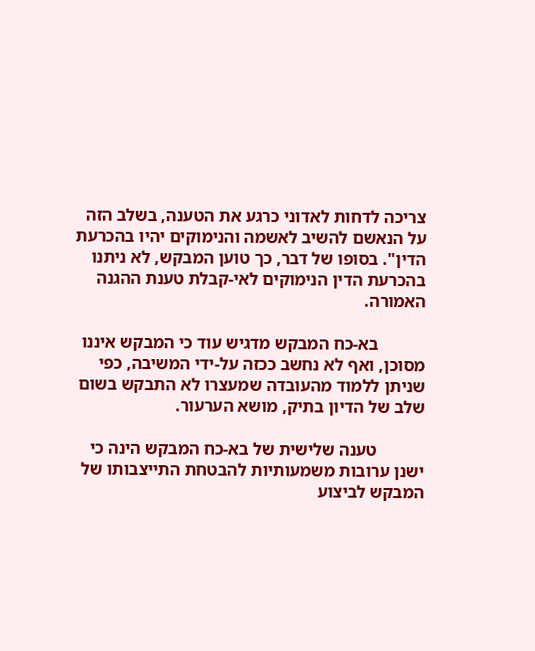צריכה לדחות לאדוני כרגע את הטענה, בשלב הזה על הנאשם להשיב לאשמה והנימוקים יהיו בהכרעת הדין". בסופו של דבר, כך טוען המבקש, לא ניתנו בהכרעת הדין הנימוקים לאי-קבלת טענת ההגנה האמורה.

           בא-כח המבקש מדגיש עוד כי המבקש איננו מסוכן, ואף לא נחשב ככזה על-ידי המשיבה, כפי שניתן ללמוד מהעובדה שמעצרו לא התבקש בשום שלב של הדיון בתיק, מושא הערעור.

           טענה שלישית של בא-כח המבקש הינה כי ישנן ערובות משמעותיות להבטחת התייצבותו של המבקש לביצוע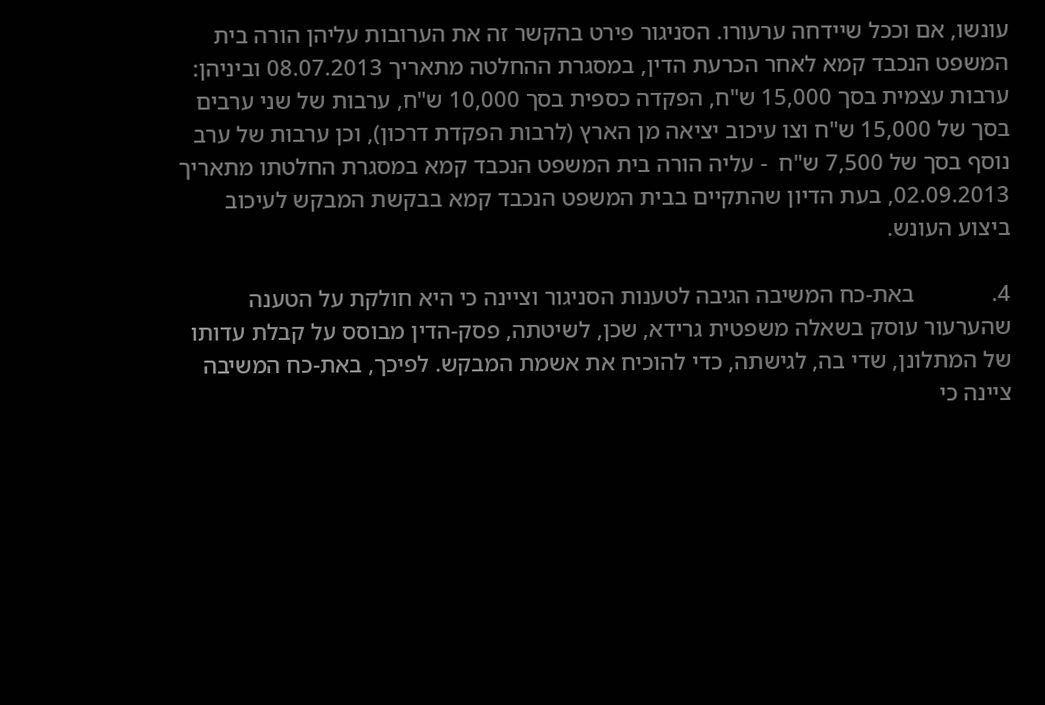עונשו, אם וככל שיידחה ערעורו. הסניגור פירט בהקשר זה את הערובות עליהן הורה בית המשפט הנכבד קמא לאחר הכרעת הדין, במסגרת ההחלטה מתאריך 08.07.2013 וביניהן: ערבות עצמית בסך 15,000 ש"ח, הפקדה כספית בסך 10,000 ש"ח, ערבות של שני ערבים בסך של 15,000 ש"ח וצו עיכוב יציאה מן הארץ (לרבות הפקדת דרכון), וכן ערבות של ערב נוסף בסך של 7,500 ש"ח  - עליה הורה בית המשפט הנכבד קמא במסגרת החלטתו מתאריך 02.09.2013, בעת הדיון שהתקיים בבית המשפט הנכבד קמא בבקשת המבקש לעיכוב ביצוע העונש.

4.             באת-כח המשיבה הגיבה לטענות הסניגור וציינה כי היא חולקת על הטענה שהערעור עוסק בשאלה משפטית גרידא, שכן, לשיטתה, פסק-הדין מבוסס על קבלת עדותו של המתלונן, שדי בה, לגישתה, כדי להוכיח את אשמת המבקש. לפיכך, באת-כח המשיבה ציינה כי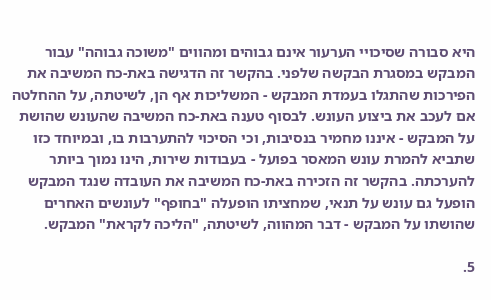היא סבורה שסיכויי הערעור אינם גבוהים ומהווים "משוכה גבוהה" עבור המבקש במסגרת הבקשה שלפני. בהקשר זה הדגישה באת-כח המשיבה את הפירכות שהתגלו בעמדת המבקש - המשליכות אף הן, לשיטתה, על ההחלטה אם לעכב את ביצוע העונש. לבסוף טענה באת-כח המשיבה שהעונש שהושת על המבקש - איננו מחמיר בנסיבות, וכי הסיכוי להתערבות בו, ובמיוחד כזו שתביא להמרת עונש המאסר בפועל - בעבודות שירות, הינו נמוך ביותר להערכתה. בהקשר זה הזכירה באת-כח המשיבה את העובדה שנגד המבקש הופעל גם עונש על תנאי, שמחציתו הופעלה "בחופף" לעונשים האחרים שהושתו על המבקש - דבר המהווה, לשיטתה, "הליכה לקראת" המבקש.

5.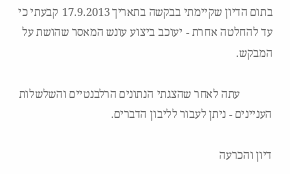בתום הדיון שקיימתי בבקשה בתאריך 17.9.2013 קבעתי כי עד להחלטה אחרת - יעוכב ביצוע עונש המאסר שהושת על המבקש.

           עתה לאחר שהצגתי הנתונים הרלבנטיים והשלשלות  העניינים - ניתן לעבור לליבון הדברים.

דיון והכרעה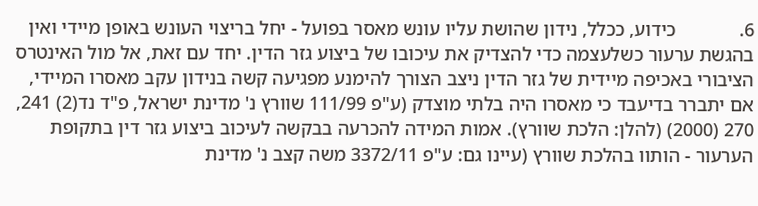6.             כידוע, ככלל, נידון שהושת עליו עונש מאסר בפועל - יחל בריצוי העונש באופן מיידי ואין בהגשת ערעור כשלעצמה כדי להצדיק את עיכובו של ביצוע גזר הדין. יחד עם זאת, אל מול האינטרס הציבורי באכיפה מיידית של גזר הדין ניצב הצורך להימנע מפגיעה קשה בנידון עקב מאסרו המיידי, אם יתברר בדיעבד כי מאסרו היה בלתי מוצדק (ע"פ 111/99 שוורץ נ' מדינת ישראל, פ"ד נד(2) 241, 270 (2000) (להלן: הלכת שוורץ). אמות המידה להכרעה בבקשה לעיכוב ביצוע גזר דין בתקופת הערעור - הותוו בהלכת שוורץ (עיינו גם: ע"פ 3372/11 משה קצב נ' מדינת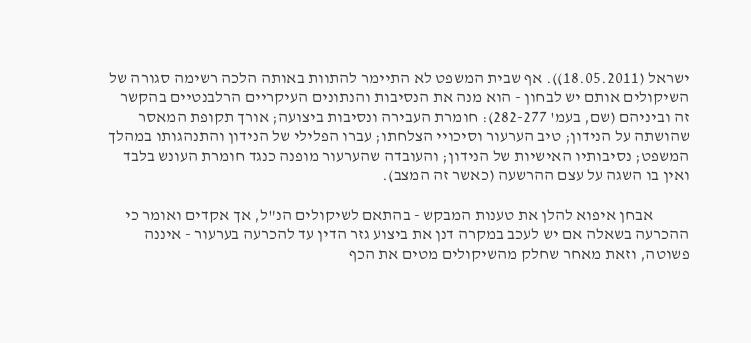ישראל (18.05.2011)). אף שבית המשפט לא התיימר להתוות באותה הלכה רשימה סגורה של השיקולים אותם יש לבחון - הוא מנה את הנסיבות והנתונים העיקריים הרלבנטיים בהקשר זה וביניהם (שם, בעמ' 282-277): חומרת העבירה ונסיבות ביצועה; אורך תקופת המאסר שהושתה על הנידון; טיב הערעור וסיכויי הצלחתו; עברו הפלילי של הנידון והתנהגותו במהלך המשפט; נסיבותיו האישיות של הנידון; והעובדה שהערעור מופנה כנגד חומרת העונש בלבד ואין בו השגה על עצם ההרשעה (כאשר זה המצב).

           אבחן איפוא להלן את טענות המבקש - בהתאם לשיקולים הנ"ל, אך אקדים ואומר כי ההכרעה בשאלה אם יש לעכב במקרה דנן את ביצוע גזר הדין עד להכרעה בערעור - איננה פשוטה, וזאת מאחר שחלק מהשיקולים מטים את הכף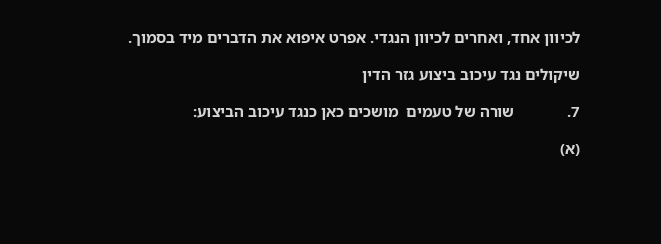לכיוון אחד, ואחרים לכיוון הנגדי. אפרט איפוא את הדברים מיד בסמוך.

שיקולים נגד עיכוב ביצוע גזר הדין

7.             שורה של טעמים  מושכים כאן כנגד עיכוב הביצוע:

(א)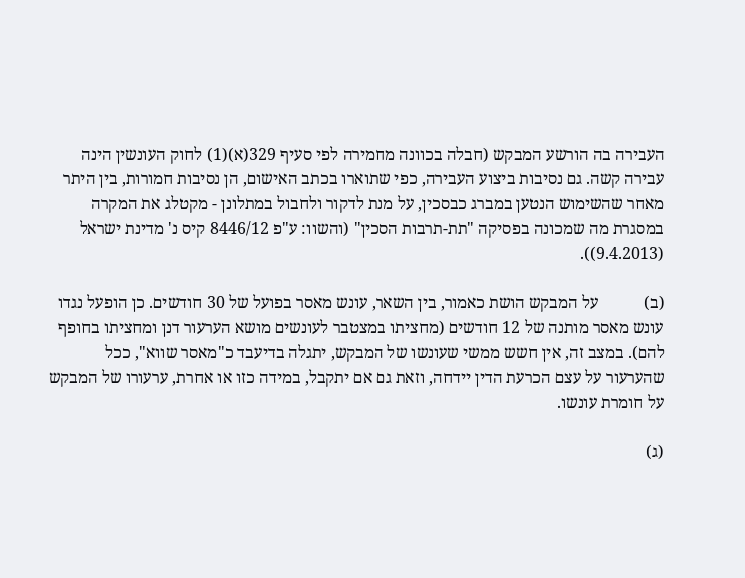העבירה בה הורשע המבקש (חבלה בכוונה מחמירה לפי סעיף 329(א)(1) לחוק העונשין הינה עבירה קשה. גם נסיבות ביצוע העבירה, כפי שתוארו בכתב האישום, הן נסיבות חמורות, בין היתר מאחר שהשימוש הנטען במברג כבסכין, על מנת לדקור ולחבול במתלונן - מקטלג את המקרה במסגרת מה שמכונה בפסיקה "תת-תרבות הסכין" (והשוו: ע"פ 8446/12 קיס נ' מדינת ישראל (9.4.2013)).

(ב)           על המבקש הושת כאמור, בין השאר, עונש מאסר בפועל של 30 חודשים. כן הופעל נגדו עונש מאסר מותנה של 12 חודשים (מחציתו במצטבר לעונשים מושא הערעור דנן ומחציתו בחופף להם). במצב זה, אין חשש ממשי שעונשו של המבקש, יתגלה בדיעבד כ"מאסר שווא", ככל שהערעור על עצם הכרעת הדין יידחה, וזאת גם אם יתקבל, במידה כזו או אחרת, ערעורו של המבקש על חומרת עונשו.

(ג)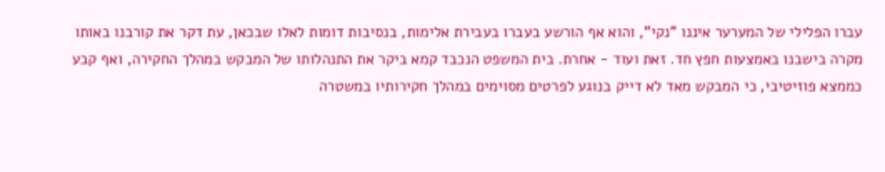עברו הפלילי של המערער איננו "נקי", והוא אף הורשע בעברו בעבירת אלימות, בנסיבות דומות לאלו שבכאן, עת דקר את קורבנו באותו מקרה בישבנו באמצעות חפץ חד. זאת ועוד - אחרת. בית המשפט הנכבד קמא ביקר את התנהלותו של המבקש במהלך החקירה, ואף קבע כממצא פוזיטיבי, כי המבקש מאד לא דייק בנוגע לפרטים מסוימים במהלך חקירותיו במשטרה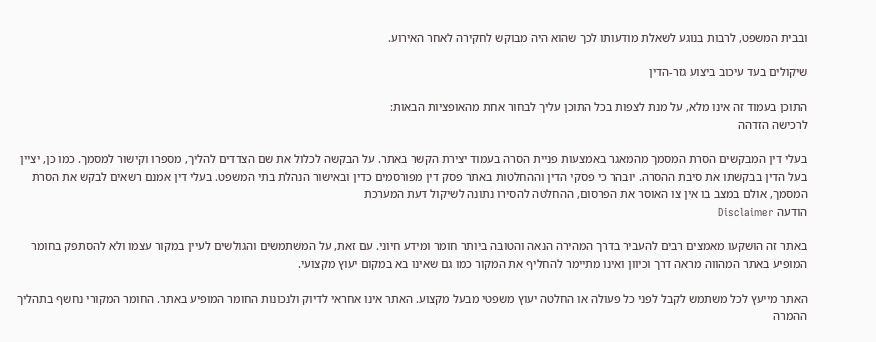ובבית המשפט, לרבות בנוגע לשאלת מודעותו לכך שהוא היה מבוקש לחקירה לאחר האירוע.

שיקולים בעד עיכוב ביצוע גזר-הדין

התוכן בעמוד זה אינו מלא, על מנת לצפות בכל התוכן עליך לבחור אחת מהאופציות הבאות:
לרכישה הזדהה

בעלי דין המבקשים הסרת המסמך מהמאגר באמצעות פניית הסרה בעמוד יצירת הקשר באתר. על הבקשה לכלול את שם הצדדים להליך, מספרו וקישור למסמך. כמו כן, יציין בעל הדין בבקשתו את סיבת ההסרה. יובהר כי פסקי הדין וההחלטות באתר פסק דין מפורסמים כדין ובאישור הנהלת בתי המשפט. בעלי דין אמנם רשאים לבקש את הסרת המסמך, אולם במצב בו אין צו האוסר את הפרסום, ההחלטה להסירו נתונה לשיקול דעת המערכת
הודעה Disclaimer

באתר זה הושקעו מאמצים רבים להעביר בדרך המהירה הנאה והטובה ביותר חומר ומידע חיוני. עם זאת, על המשתמשים והגולשים לעיין במקור עצמו ולא להסתפק בחומר המופיע באתר המהווה מראה דרך וכיוון ואינו מתיימר להחליף את המקור כמו גם שאינו בא במקום יעוץ מקצועי.

האתר מייעץ לכל משתמש לקבל לפני כל פעולה או החלטה יעוץ משפטי מבעל מקצוע. האתר אינו אחראי לדיוק ולנכונות החומר המופיע באתר. החומר המקורי נחשף בתהליך ההמרה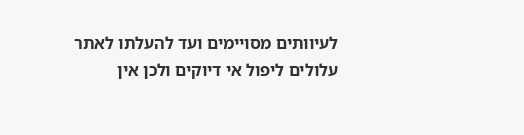לעיוותים מסויימים ועד להעלתו לאתר עלולים ליפול אי דיוקים ולכן אין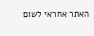האתר אחראי לשום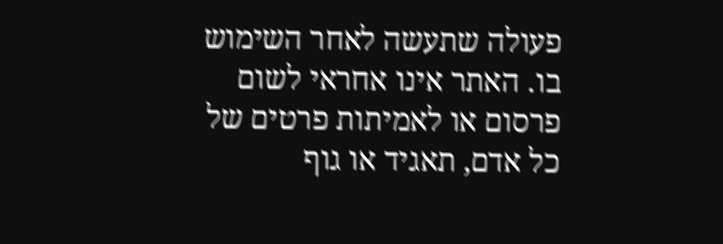פעולה שתעשה לאחר השימוש בו. האתר אינו אחראי לשום פרסום או לאמיתות פרטים של כל אדם, תאגיד או גוף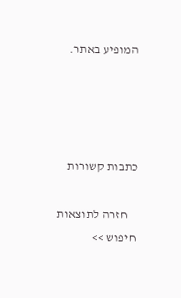המופיע באתר.




כתבות קשורות

    חזרה לתוצאות חיפוש >>